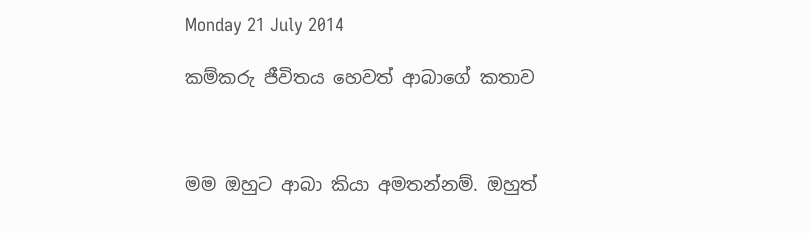Monday 21 July 2014

කම්කරු ජීවිතය හෙවත් ආබාගේ කතාව



මම ඔහුට ආබා කියා අමතන්නම්. ඔහුත්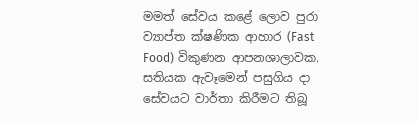මමත් සේවය කළේ ලොව පුරා ව්‍යාප්ත ක්ෂණික ආහාර (Fast Food) විකුණන ආපනශාලාවක. සතියක ඇවෑමෙන් පසුගිය දා සේවයට වාර්තා කිරීමට තිබූ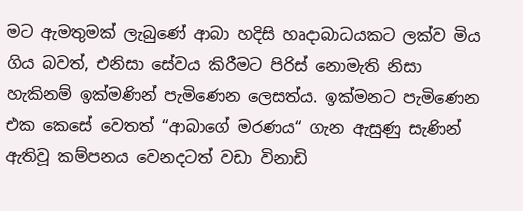මට ඇමතුමක් ලැබුණේ ආබා හදිසි හෘදාබාධයකට ලක්ව මිය ගිය බවත්, එනිසා සේවය කිරීමට පිරිස් නොමැති නිසා හැකිනම් ඉක්මණින් පැමිණෙන ලෙසත්ය. ඉක්මනට පැමිණෙන එක කෙසේ වෙතත් “ආබාගේ මරණය“ ගැන ඇසුණු සැණින් ඇතිවූ කම්පනය වෙනදටත් වඩා විනාඩි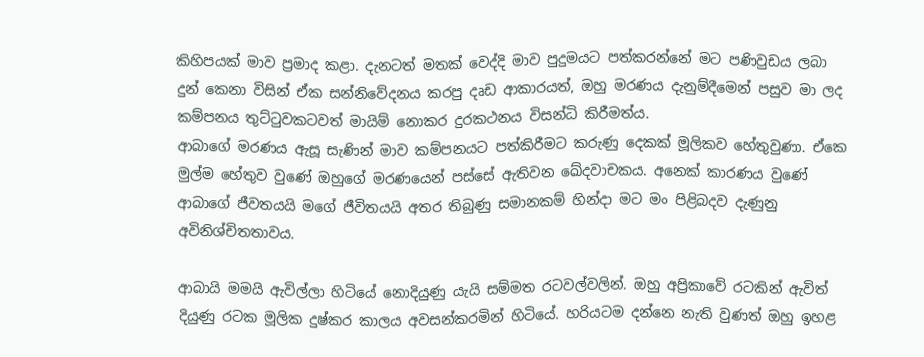කිහිපයක් මාව ප්‍රමාද කළා. දැනටත් මතක් වෙද්දි මාව පුදුමයට පත්කරන්නේ මට පණිවුඩය ලබා දුන් කෙනා විසින් ඒක සන්නිවේදනය කරපු දෘඩ ආකාරයත්, ඔහු මරණය දැනුම්දීමෙන් පසුව මා ලද කම්පනය තුට්ටුවකටවත් මායිම් නොකර දුරකථනය විසන්ධි කිරීමත්ය.
ආබාගේ මරණය ඇසූ සැණින් මාව කම්පනයට පත්කිරීමට කරුණු දෙකක් මූලිකව හේතුවුණා. ඒකෙ මුල්ම හේතුව වුණේ ඔහුගේ මරණයෙන් පස්සේ ඇතිවන ඛේදවාචකය. අනෙක් කාරණය වුණේ ආබාගේ ජීවතයයි මගේ ජීවිතයයි අතර තිබුණු සමානකම් හින්දා මට මං පිළිබදව දැණුනු අවිනිශ්චිතතාවය.

ආබායි මමයි ඇවිල්ලා හිටියේ නොදියුණු යැයි සම්මත රටවල්වලින්. ඔහු අප්‍රිකාවේ රටකින් ඇවිත් දියුණු රටක මූලික දුෂ්කර කාලය අවසන්කරමින් හිටියේ. හරියටම දන්නෙ නැති වුණත් ඔහු ඉහළ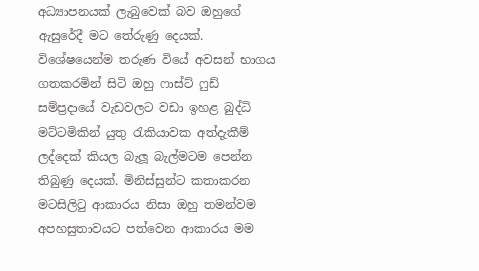අධ්‍යාපනයක් ලැබුවෙක් බව ඔහුගේ ඇසුරේදී මට තේරුණු දෙයක්. විශේෂයෙන්ම තරුණ වියේ අවසන් භාගය ගතකරමින් සිටි ඔහු ෆාස්ට් ෆුඩ් සම්ප්‍රදායේ වැඩවලට වඩා ඉහළ බුද්ධි මට්ටමිකින් යුතු රැකියාවක අත්දැකීම් ලද්දෙක් කියල බැලූ බැල්මටම පෙන්න තිබුණු දෙයක්. මිනිස්සුන්ට කතාකරන මටසිලිටු ආකාරය නිසා ඔහු තමන්වම අපහසුතාවයට පත්වෙන ආකාරය මම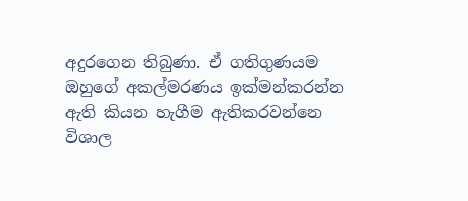අදුරගෙන තිබුණා. ඒ ගතිගුණයම ඔහුගේ අකල්මරණය ඉක්මන්කරන්න ඇති කියන හැගීම ඇතිකරවන්නෙ විශාල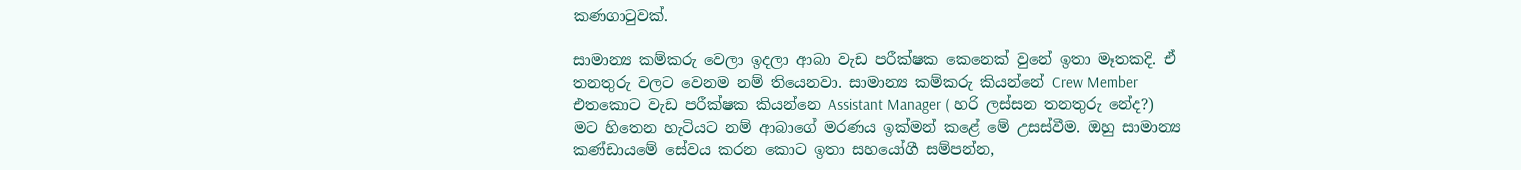කණගාටුවක්.

සාමාන්‍ය කම්කරු වෙලා ඉදලා ආබා වැඩ පරීක්ෂක කෙනෙක් වුනේ ඉතා මෑතකදි. ඒ තනතුරු වලට වෙනම නම් තියෙනවා. සාමාන්‍ය කම්කරු කියන්නේ Crew Member එතකොට වැඩ පරීක්ෂක කියන්නෙ Assistant Manager ( හරි ලස්සන තනතුරු නේද?) මට හිතෙන හැටියට නම් ආබාගේ මරණය ඉක්මන් කළේ මේ උසස්වීම. ඔහු සාමාන්‍ය කණ්ඩායමේ සේවය කරන කොට ඉතා සහයෝගී සම්පන්න,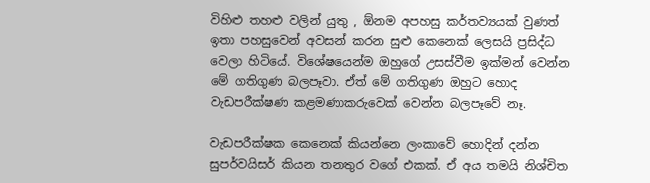විහිළු තහළු වලින් යුතු , ඕනම අපහසු කර්තව්‍යයක් වුණත් ඉතා පහසුවෙන් අවසන් කරන සුළු කෙනෙක් ලෙසයි ප්‍රසිද්ධ වෙලා හිටියේ. විශේෂයෙන්ම ඔහුගේ උසස්වීම ඉක්මන් වෙන්න මේ ගතිගුණ බලපෑවා. ඒත් මේ ගතිගුණ ඔහුට හොද වැඩපරීක්ෂණ කළමණාකරුවෙක් වෙන්න බලපෑවේ නෑ.

වැඩපරීක්ෂක කෙනෙක් කියන්නෙ ලංකාවේ හොදින් දන්න සුපර්වයිසර් කියන තනතුර වගේ එකක්. ඒ අය තමයි නිශ්චිත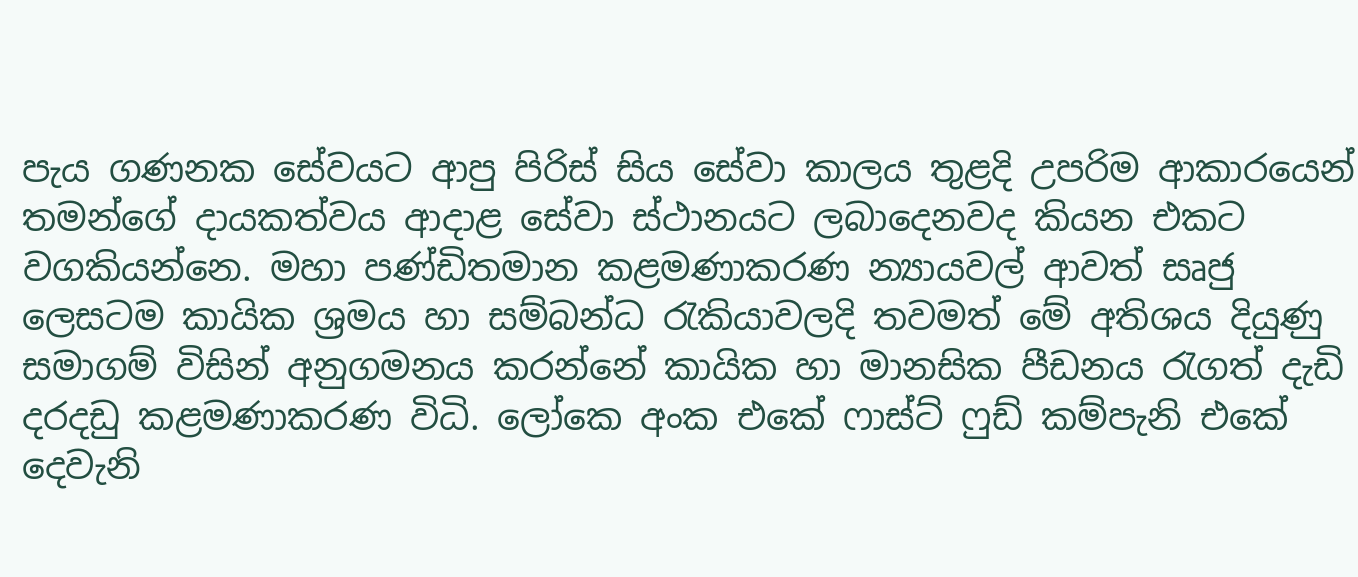පැය ගණනක සේවයට ආපු පිරිස් සිය සේවා කාලය තුළදි උපරිම ආකාරයෙන් තමන්ගේ දායකත්වය ආදාළ සේවා ස්ථානයට ලබාදෙනවද කියන එකට වගකියන්නෙ. මහා පණ්ඩිතමාන කළමණාකරණ න්‍යායවල් ආවත් සෘජු ලෙසටම කායික ශ්‍රමය හා සම්බන්ධ රැකියාවලදි තවමත් මේ අතිශය දියුණු සමාගම් විසින් අනුගමනය කරන්නේ කායික හා මානසික පීඩනය රැගත් දැඩි දරදඩු කළමණාකරණ විධි. ලෝකෙ අංක එකේ ෆාස්ට් ෆුඩ් කම්පැනි එකේ දෙවැනි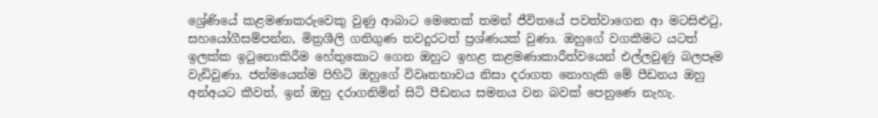ශ්‍රේණියේ කළමණාකරුවෙකු වුණු ආබාට මෙතෙක් තමන් ජීවිතයේ පවත්වාගෙන ආ මටසිළුටු, සහයෝගීසම්පන්න, මිත්‍රශීලි ගතිගුණ තවදුරටත් ප්‍රශ්ණයක් වුණා. ඔහුගේ වගකීමට යටත් ඉලක්ක ඉටුනොකිරීම හේතුකොට ගෙන ඔහුට ඉහළ කළමණාකාරීත්වයෙන් එල්ලවුණු බලපෑම වැඩිවුණා. ජන්මයෙන්ම පිහිටි ඔහුගේ විවෘතභාවය නිසා දරාගත නොහැකි මේ පීඩනය ඔහු අන්අයට කීවත්, ඉන් ඔහු දරාගනිමින් සිටි පීඩනය සමනය වන බවක් පෙනුණෙ නැහැ.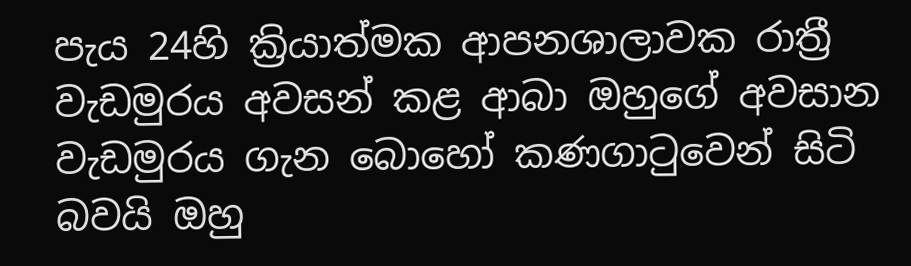පැය 24හි ක්‍රියාත්මක ආපනශාලාවක රාත්‍රී වැඩමුරය අවසන් කළ ආබා ඔහුගේ අවසාන වැඩමුරය ගැන බොහෝ කණගාටුවෙන් සිටි බවයි ඔහු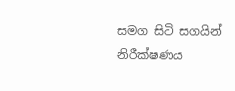සමග සිටි සගයින් නිරීක්ෂණය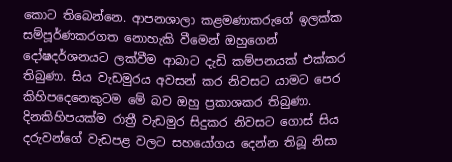කොට තිබෙන්නෙ. ආපනශාලා කළමණාකරුගේ ඉලක්ක සම්පූර්ණකරගත නොහැකි වීමෙන් ඔහුගෙන් දෝෂදර්ශනයට ලක්වීම ආබාට දැඩි කම්පනයක් එක්කර තිබුණා. සිය වැඩමුරය අවසන් කර නිවසට යාමට පෙර කිහිපදෙනෙකුටම මේ බව ඔහු ප්‍රකාශකර තිබුණා. දිනකිහිපයක්ම රාත්‍රී වැඩමුර සිදුකර නිවසට ගොස් සිය දරුවන්ගේ වැඩපළ වලට සහයෝගය දෙන්න තිබූ නිසා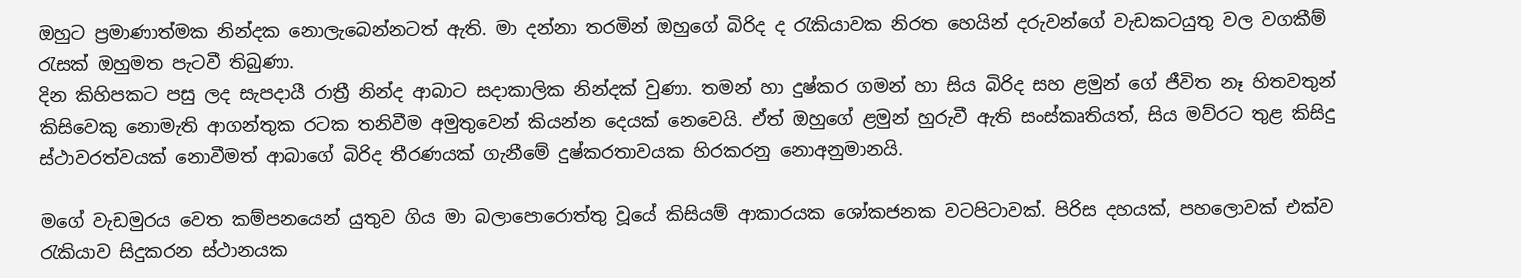ඔහුට ප්‍රමාණාත්මක නින්දක නොලැබෙන්නටත් ඇති. මා දන්නා තරමින් ඔහුගේ බිරිද ද රැකියාවක නිරත හෙයින් දරුවන්ගේ වැඩකටයුතු වල වගකීම් රැසක් ඔහුමත පැටවී තිබුණා.
දින කිහිපකට පසු ලද සැපදායී රාත්‍රී නින්ද ආබාට සදාකාලික නින්දක් වුණා. තමන් හා දුෂ්කර ගමන් හා සිය බිරිද සහ ළමුන් ගේ ජීවිත නෑ හිතවතුන් කිසිවෙකු නොමැති ආගන්තුක රටක තනිවීම අමුතුවෙන් කියන්න දෙයක් නෙවෙයි. ඒත් ඔහුගේ ළමුන් හුරුවී ඇති සංස්කෘතියත්, සිය මව්රට තුළ කිසිදු ස්ථාවරත්වයක් නොවීමත් ආබාගේ බිරිද තීරණයක් ගැනීමේ දුෂ්කරතාවයක හිරකරනු නොඅනුමානයි.

මගේ වැඩමුරය වෙත කම්පනයෙන් යුතුව ගිය මා බලාපොරොත්තු වූයේ කිසියම් ආකාරයක ශෝකජනක වටපිටාවක්. පිරිස දහයක්, පහලොවක් එක්ව රැකියාව සිදුකරන ස්ථානයක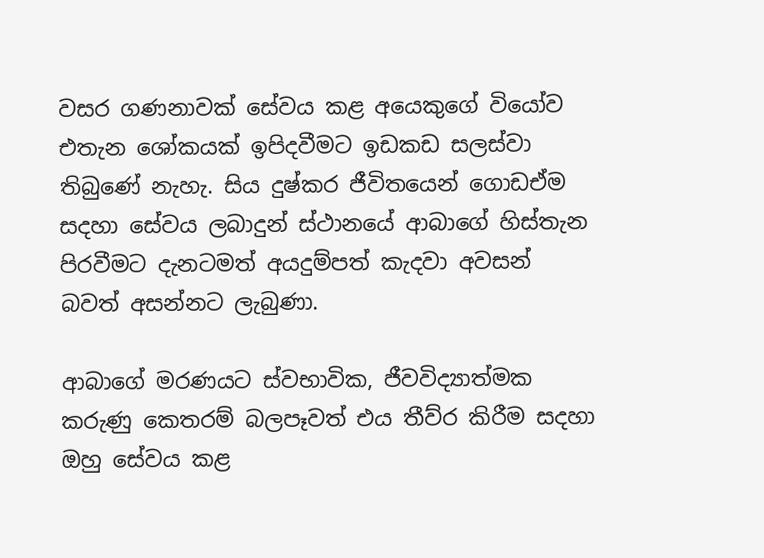වසර ගණනාවක් සේවය කළ අයෙකුගේ වියෝව එතැන ශෝකයක් ඉපිදවීමට ඉඩකඩ සලස්වා තිබුණේ නැහැ. සිය දුෂ්කර ජීවිතයෙන් ගොඩඒම සදහා සේවය ලබාදුන් ස්ථානයේ ආබාගේ හිස්තැන පිරවීමට දැනටමත් අයදුම්පත් කැදවා අවසන් බවත් අසන්නට ලැබුණා.

ආබාගේ මරණයට ස්වභාවික, ජීවවිද්‍යාත්මක කරුණු කෙතරම් බලපෑවත් එය තීව්ර කිරීම සදහා ඔහු සේවය කළ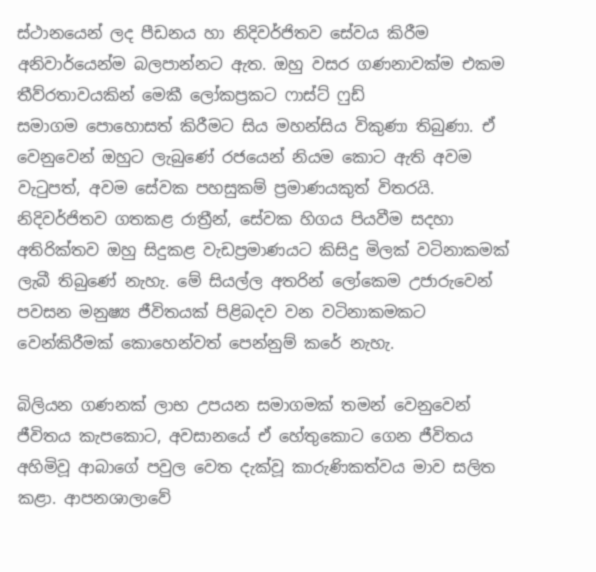ස්ථානයෙන් ලද පීඩනය හා නිදිවර්ජිතව සේවය කිරීම අනිවාර්යෙන්ම බලපාන්නට ඇත. ඔහු වසර ගණනාවක්ම එකම තීව්රතාවයකින් මෙකී ලෝකප්‍රකට ෆාස්ට් ෆුඩ් සමාගම ‍පොහොසත් කිරීමට සිය මහන්සිය විකුණා තිබුණා. ඒ වෙනුවෙන් ඔහුට ලැබුණේ රජයෙන් නියම කොට ඇති අවම වැටුපත්, අවම සේවක පහසුකම් ප්‍රමාණයකුත් විතරයි. නිදිවර්ජිතව ගතකළ රාත්‍රීන්, සේවක හිගය පියවීම සදහා අතිරික්තව ඔහු සිදුකළ වැඩප්‍රමාණයට කිසිදු මිලක් වටිනාකමක් ලැබී තිබුණේ නැහැ. මේ සියල්ල අතරින් ලෝකෙම උජාරුවෙන් පවසන මනුෂ්‍ය ජීවිතයක් පිළිබදව වන වටිනාකමකට වෙන්කිරීමක් කොහෙන්වත් පෙන්නුම් කරේ නැහැ.

බිලියන ගණනක් ලාභ උපයන සමාගමක් තමන් වෙනුවෙන් ජීවිතය කැපකොට, අවසානයේ ඒ හේතුකොට ගෙන ජීවිතය අහිමිවූ ආබාගේ පවුල වෙත දැක්වූ කාරුණිකත්වය මාව සලිත කළා. ආපනශාලාවේ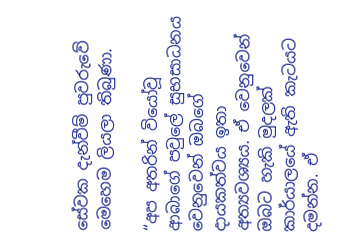සේවක දැන්වීම් පුවරුවේ මෙහෙම ලියලා තිබුණා.

“අප අතරින් වියෝවූ ආබාගේ පවුලේ සුභසාධන‍ය වෙනුවෙන් ඔබගේ දායකත්වය ඉතා අත්‍යවශ්‍යය. ඒ වෙනුවෙන් ඔබට හැකි මුදලක් කාර්යාලයේ ඇති කැටයට දමන්න. ඒ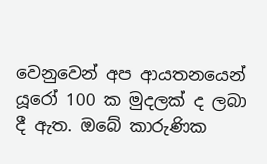වෙනුවෙන් අප ආයතනයෙන් යූරෝ 100 ක මුදලක් ද ලබා දී ඇත. ඔබේ කාරුණික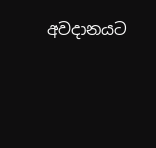අවදානයට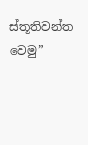ස්තූතිවන්ත වෙමු”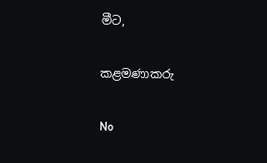මීට,

කළමණාකරු

No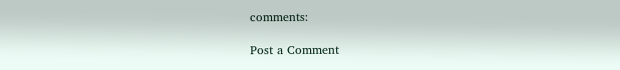comments:

Post a Comment